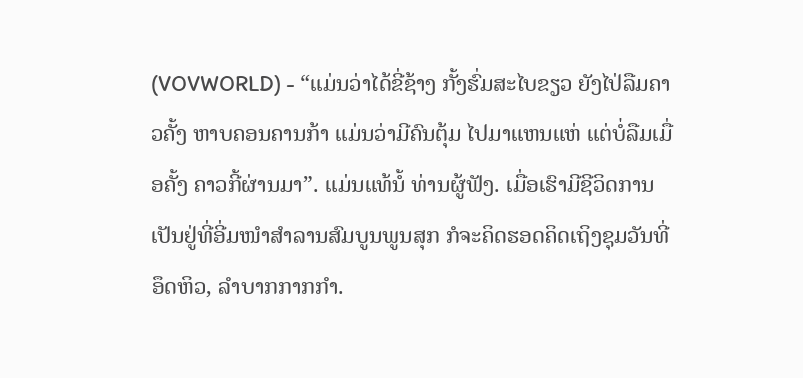(VOVWORLD) - “ແມ່ນວ່າໄດ້ຂີ່ຊ້າງ ກັ້ງຮົ່ມສະໄບຂຽວ ຍັງໄປ່ລືມຄາວຄັ້ງ ຫາບຄອນຄານກ້າ ແມ່ນວ່າມີຄົນຕຸ້ມ ໄປມາແຫນແຫ່ ແຕ່ບໍ່ລືມເມື່ອຄັ້ງ ຄາວກີ້ຜ່ານມາ”. ແມ່ນແທ້ນໍ້ ທ່ານຜູ້ຟັງ. ເມື່ອເຮົາມີຊີວິດການເປັນຢູ່ທີ່ອີ່ມໜຳສຳລານສົມບູນພູນສຸກ ກໍຈະຄິດຮອດຄິດເຖິງຊຸມວັນທີ່ອຶດຫິວ, ລຳບາກກາກກຳ.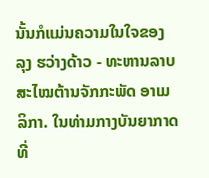ນັ້ນກໍແມ່ນຄວາມໃນໃຈຂອງ ລຸງ ຮວ່າງດ້າວ - ທະຫານລາບສະໄໝຕ້ານຈັກກະພັດ ອາເມລິກາ. ໃນທ່າມກາງບັນຍາກາດທີ່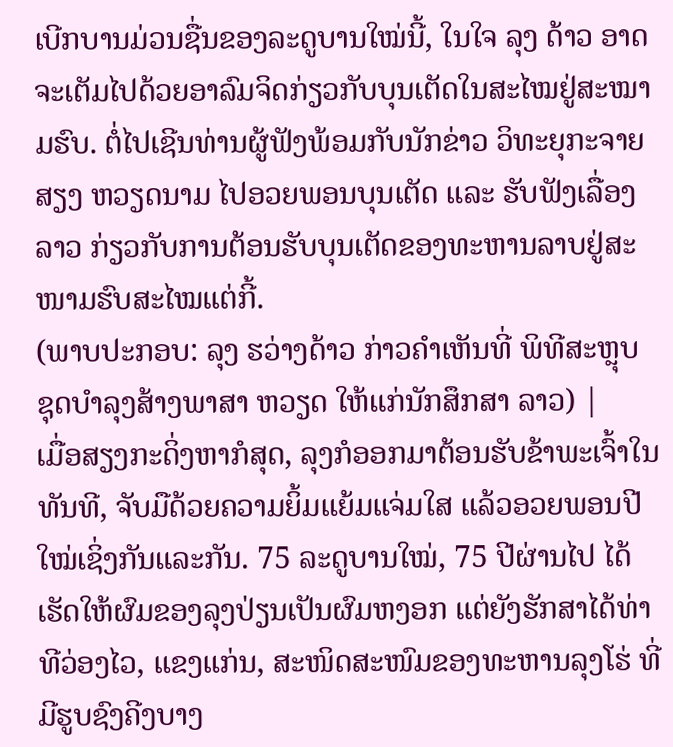ເບີກບານມ່ວນຊື່ນຂອງລະດູບານໃໝ່ນີ້, ໃນໃຈ ລຸງ ດ້າວ ອາດຈະເຕັມໄປດ້ວຍອາລົມຈິດກ່ຽວກັບບຸນເຕັດໃນສະໄໝຢູ່ສະໝາມຮົບ. ຕໍ່ໄປເຊີນທ່ານຜູ້ຟັງພ້ອມກັບນັກຂ່າວ ວິທະຍຸກະຈາຍສຽງ ຫວຽດນາມ ໄປອວຍພອນບຸນເຕັດ ແລະ ຮັບຟັງເລື່ອງລາວ ກ່ຽວກັບການຕ້ອນຮັບບຸນເຕັດຂອງທະຫານລາບຢູ່ສະໜາມຮົບສະໄໝແຕ່ກີ້.
(ພາບປະກອບ: ລຸງ ຮວ່າງດ້າວ ກ່າວຄຳເຫັນທີ່ ພິທີສະຫຼຸບ ຊຸດບຳລຸງສ້າງພາສາ ຫວຽດ ໃຫ້ແກ່ນັກສຶກສາ ລາວ) |
ເມື່ອສຽງກະດິ່ງຫາກໍສຸດ, ລຸງກໍອອກມາຕ້ອນຮັບຂ້າພະເຈົ້າໃນທັນທີ, ຈັບມືດ້ວຍຄວາມຍິ້ມແຍ້ມແຈ່ມໃສ ແລ້ວອວຍພອນປີໃໝ່ເຊິ່ງກັນແລະກັນ. 75 ລະດູບານໃໝ່, 75 ປີຜ່ານໄປ ໄດ້ເຮັດໃຫ້ຜົມຂອງລຸງປ່ຽນເປັນຜົມຫງອກ ແຕ່ຍັງຮັກສາໄດ້ທ່າທີວ່ອງໄວ, ແຂງແກ່ນ, ສະໜິດສະໜົມຂອງທະຫານລຸງໂຮ່ ທີ່ມີຮູບຊົງຄີງບາງ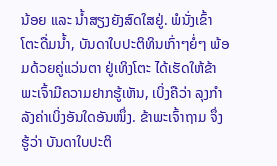ນ້ອຍ ແລະ ນ້ຳສຽງຍັງສົດໃສຢູ່. ພໍນັ່ງເຂົ້າໂຕະດື່ມນ້ຳ, ບັນດາໃບປະຕິທິນເກົ່າໆຍໍ່ໆ ພ້ອມດ້ວຍຄູ່ແວ່ນຕາ ຢູ່ເທິງໂຕະ ໄດ້ເຮັດໃຫ້ຂ້າພະເຈົ້າມີຄວາມຢາກຮູ້ເຫັນ, ເບິ່ງຄືວ່າ ລຸງກຳລັງຄ່າເບິ່ງອັນໃດອັນໜຶ່ງ. ຂ້າພະເຈົ້າຖາມ ຈຶ່ງຮູ້ວ່າ ບັນດາໃບປະຕິ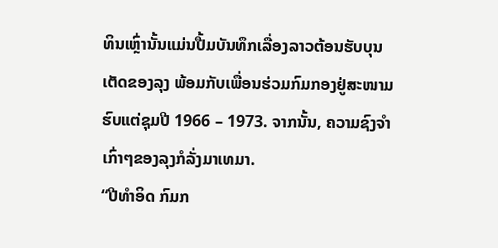ທິນເຫຼົ່ານັ້ນແມ່ນປື້ມບັນທຶກເລື່ອງລາວຕ້ອນຮັບບຸນເຕັດຂອງລຸງ ພ້ອມກັບເພື່ອນຮ່ວມກົມກອງຢູ່ສະໜາມຮົບແຕ່ຊຸມປີ 1966 – 1973. ຈາກນັ້ນ, ຄວາມຊົງຈຳເກົ່າໆຂອງລຸງກໍລັ່ງມາເທມາ.
“ປີທຳອິດ ກົມກ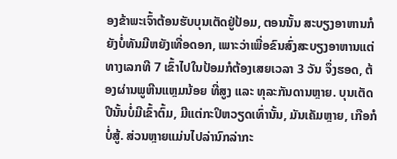ອງຂ້າພະເຈົ້າຕ້ອນຮັບບຸນເຕັດຢູ່ປ້ອມ, ຕອນນັ້ນ ສະບຽງອາຫານກໍຍັງບໍ່ທັນມີຫຍັງເທື່ອດອກ, ເພາະວ່າເພື່ອຂົນສົ່ງສະບຽງອາຫານແຕ່ທາງເລກທີ 7 ເຂົ້າໄປໃນປ້ອມກໍຕ້ອງເສຍເວລາ 3 ວັນ ຈຶ່ງຮອດ, ຕ້ອງຜ່ານພູຫີນແຫຼມນ້ອຍ ທີ່ສູງ ແລະ ທຸລະກັນດານຫຼາຍ. ບຸນເຕັດປີນັ້ນບໍ່ມີເຂົ້າຕົ້ມ, ມີແຕ່ກະປິຫວຽດເທົ່ານັ້ນ, ມັນເຄັມຫຼາຍ, ເກືອກໍບໍ່ສູ້. ສ່ວນຫຼາຍແມ່ນໄປລ່ານົກລ່າກະ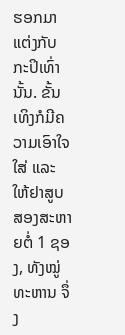ຮອກມາແຕ່ງກັບກະປິເທົ່ານັ້ນ. ຂັ້ນເທິງກໍມີຄວາມເອົາໃຈໃສ່ ແລະ ໃຫ້ຢາສູບສອງສະຫາຍຕໍ່ 1 ຊອງ, ທັງໝູ່ທະຫານ ຈຶ່ງ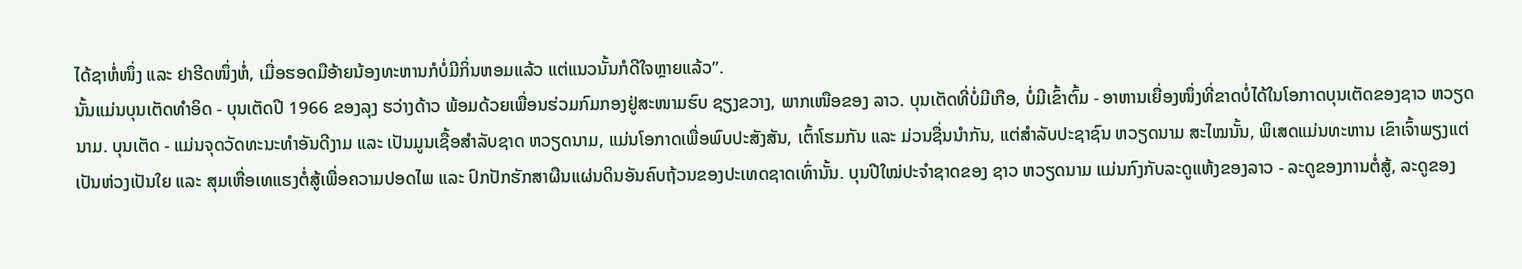ໄດ້ຊາຫໍ່ໜຶ່ງ ແລະ ຢາຮີດໜຶ່ງຫໍ່, ເມື່ອຮອດມືອ້າຍນ້ອງທະຫານກໍບໍ່ມີກິ່ນຫອມແລ້ວ ແຕ່ແນວນັ້ນກໍດີໃຈຫຼາຍແລ້ວ”.
ນັ້ນແມ່ນບຸນເຕັດທຳອິດ - ບຸນເຕັດປີ 1966 ຂອງລຸງ ຮວ່າງດ້າວ ພ້ອມດ້ວຍເພື່ອນຮ່ວມກົມກອງຢູ່ສະໜາມຮົບ ຊຽງຂວາງ, ພາກເໜືອຂອງ ລາວ. ບຸນເຕັດທີ່ບໍ່ມີເກືອ, ບໍ່ມີເຂົ້າຕົ້ມ - ອາຫານເຍື່ອງໜຶ່ງທີ່ຂາດບໍ່ໄດ້ໃນໂອກາດບຸນເຕັດຂອງຊາວ ຫວຽດນາມ. ບຸນເຕັດ - ແມ່ນຈຸດວັດທະນະທຳອັນດີງາມ ແລະ ເປັນມູນເຊື້ອສຳລັບຊາດ ຫວຽດນາມ, ແມ່ນໂອກາດເພື່ອພົບປະສັງສັນ, ເຕົ້າໂຮມກັນ ແລະ ມ່ວນຊື່ນນຳກັນ, ແຕ່ສຳລັບປະຊາຊົນ ຫວຽດນາມ ສະໄໝນັ້ນ, ພິເສດແມ່ນທະຫານ ເຂົາເຈົ້າພຽງແຕ່ເປັນຫ່ວງເປັນໃຍ ແລະ ສຸມເຫື່ອເທແຮງຕໍ່ສູ້ເພື່ອຄວາມປອດໄພ ແລະ ປົກປັກຮັກສາຜືນແຜ່ນດິນອັນຄົບຖ້ວນຂອງປະເທດຊາດເທົ່ານັ້ນ. ບຸນປີໃໝ່ປະຈຳຊາດຂອງ ຊາວ ຫວຽດນາມ ແມ່ນກົງກັບລະດູແຫ້ງຂອງລາວ - ລະດູຂອງການຕໍ່ສູ້, ລະດູຂອງ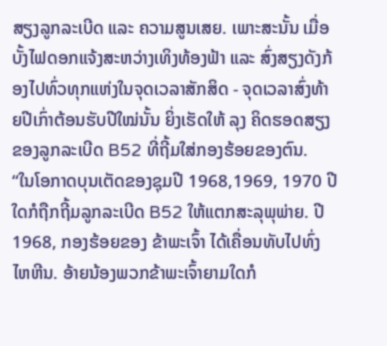ສຽງລູກລະເບີດ ແລະ ຄວາມສູນເສຍ. ເພາະສະນັ້ນ ເມື່ອບັ້ງໄຟດອກແຈ້ງສະຫວ່າງເທິງທ້ອງຟ້າ ແລະ ສົ່ງສຽງດັງກ້ອງໄປທົ່ວທຸກແຫ່ງໃນຈຸດເວລາສັກສິດ - ຈຸດເວລາສົ່ງທ້າຍປີເກົ່າຕ້ອນຮັບປີໃໝ່ນັ້ນ ຍິ່ງເຮັດໃຫ້ ລຸງ ຄິດຮອດສຽງຂອງລູກລະເບີດ B52 ທີ່ຖີ້ມໃສ່ກອງຮ້ອຍຂອງຕົນ.
“ໃນໂອກາດບຸນເຕັດຂອງຊຸມປີ 1968,1969, 1970 ປີໃດກໍຖືກຖີ້ມລູກລະເບີດ B52 ໃຫ້ແຕກສະລຸພຸພ່າຍ. ປີ 1968, ກອງຮ້ອຍຂອງ ຂ້າພະເຈົ້າ ໄດ້ເຄື່ອນທັບໄປທົ່ງໄຫຫີນ. ອ້າຍນ້ອງພວກຂ້າພະເຈົ້າຍາມໃດກໍ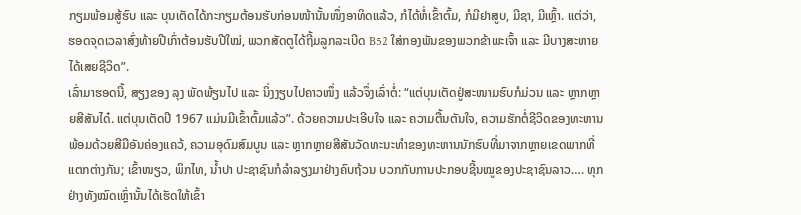ກຽມພ້ອມສູ້ຮົບ ແລະ ບຸນເຕັດໄດ້ກະກຽມຕ້ອນຮັບກ່ອນໜ້ານັ້ນໜຶ່ງອາທິດແລ້ວ, ກໍໄດ້ຫໍ່ເຂົ້າຕົ້ມ, ກໍມີຢາສູບ, ມີຊາ, ມີເຫຼົ້າ. ແຕ່ວ່າ, ຮອດຈຸດເວລາສົ່ງທ້າຍປີເກົ່າຕ້ອນຮັບປີໃໝ່, ພວກສັດຕູໄດ້ຖີ້ມລູກລະເບີດ B52 ໃສ່ກອງພັນຂອງພວກຂ້າພະເຈົ້າ ແລະ ມີບາງສະຫາຍໄດ້ເສຍຊີວິດ”.
ເລົ່າມາຮອດນີ້, ສຽງຂອງ ລຸງ ພັດພ້ຽນໄປ ແລະ ນິ່ງງຽບໄປຄາວໜຶ່ງ ແລ້ວຈຶ່ງເລົ່າຕໍ່: “ແຕ່ບຸນເຕັດຢູ່ສະໜາມຮົບກໍມ່ວນ ແລະ ຫຼາກຫຼາຍສີສັນໄດ໋. ແຕ່ບຸນເຕັດປີ 1967 ແມ່ນມີເຂົ້າຕົ້ມແລ້ວ”. ດ້ວຍຄວາມປະເອີບໃຈ ແລະ ຄວາມຕື້ນຕັນໃຈ, ຄວາມຮັກຕໍ່ຊີວິດຂອງທະຫານ ພ້ອມດ້ວຍສີມືອັນຄ່ອງແຄວ້, ຄວາມອຸດົມສົມບູນ ແລະ ຫຼາກຫຼາຍສີສັນວັດທະນະທຳຂອງທະຫານນັກຮົບທີ່ມາຈາກຫຼາຍເຂດພາກທີ່ແຕກຕ່າງກັນ; ເຂົ້າໜຽວ, ພິກໄທ, ນ້ຳປາ ປະຊາຊົນກໍລຳລຽງມາຢ່າງຄົບຖ້ວນ ບວກກັບການປະກອບຊີ້ນໝູຂອງປະຊາຊົນລາວ…. ທຸກຢ່າງທັງໝົດເຫຼົ່ານັ້ນໄດ້ເຮັດໃຫ້ເຂົ້າ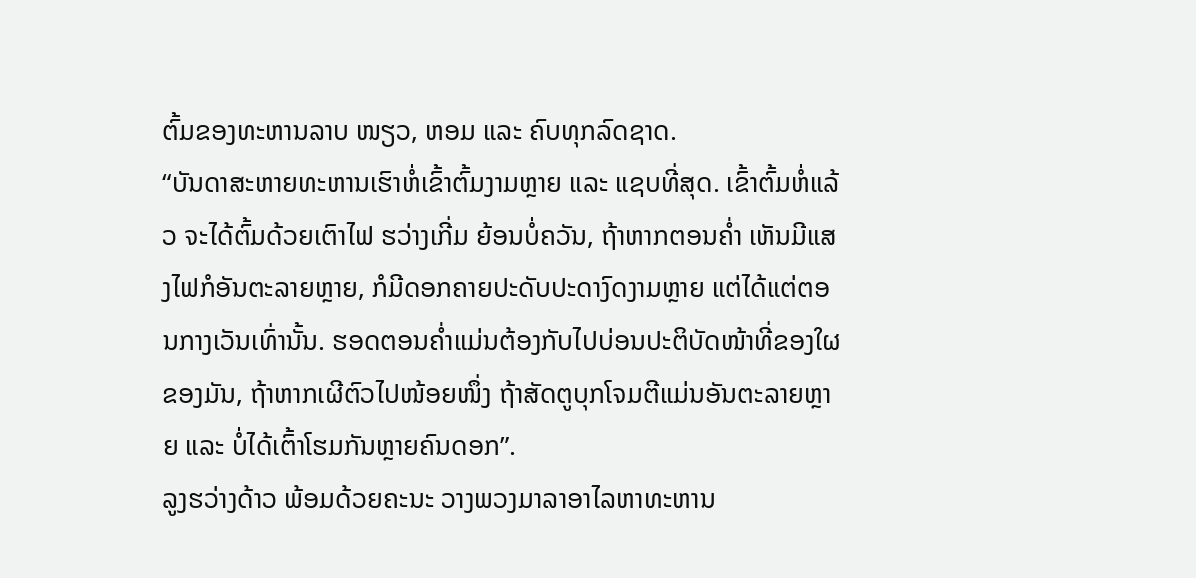ຕົ້ມຂອງທະຫານລາບ ໜຽວ, ຫອມ ແລະ ຄົບທຸກລົດຊາດ.
“ບັນດາສະຫາຍທະຫານເຮົາຫໍ່ເຂົ້າຕົ້ມງາມຫຼາຍ ແລະ ແຊບທີ່ສຸດ. ເຂົ້າຕົ້ມຫໍ່ແລ້ວ ຈະໄດ້ຕົ້ມດ້ວຍເຕົາໄຟ ຮວ່າງເກີ່ມ ຍ້ອນບໍ່ຄວັນ, ຖ້າຫາກຕອນຄ່ຳ ເຫັນມີແສງໄຟກໍອັນຕະລາຍຫຼາຍ, ກໍມີດອກຄາຍປະດັບປະດາງົດງາມຫຼາຍ ແຕ່ໄດ້ແຕ່ຕອນກາງເວັນເທົ່ານັ້ນ. ຮອດຕອນຄ່ຳແມ່ນຕ້ອງກັບໄປບ່ອນປະຕິບັດໜ້າທີ່ຂອງໃຜຂອງມັນ, ຖ້າຫາກເຜີຕົວໄປໜ້ອຍໜຶ່ງ ຖ້າສັດຕູບຸກໂຈມຕີແມ່ນອັນຕະລາຍຫຼາຍ ແລະ ບໍ່ໄດ້ເຕົ້າໂຮມກັນຫຼາຍຄົນດອກ”.
ລູງຮວ່າງດ້າວ ພ້ອມດ້ວຍຄະນະ ວາງພວງມາລາອາໄລຫາທະຫານ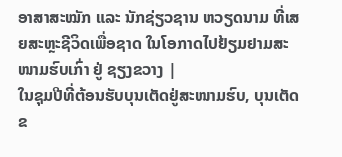ອາສາສະໝັກ ແລະ ນັກຊ່ຽວຊານ ຫວຽດນາມ ທີ່ເສຍສະຫຼະຊີວິດເພື່ອຊາດ ໃນໂອກາດໄປຢ້ຽມຢາມສະໜາມຮົບເກົ່າ ຢູ່ ຊຽງຂວາງ |
ໃນຊຸມປີທີ່ຕ້ອນຮັບບຸນເຕັດຢູ່ສະໜາມຮົບ, ບຸນເຕັດຂ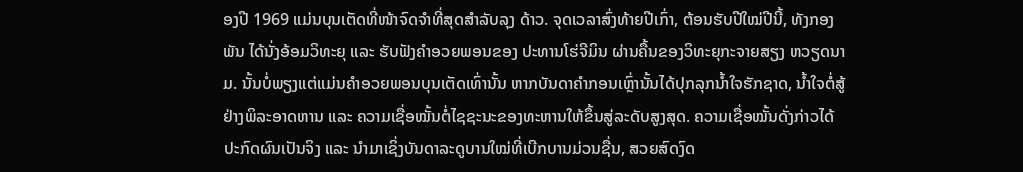ອງປີ 1969 ແມ່ນບຸນເຕັດທີ່ໜ້າຈົດຈຳທີ່ສຸດສຳລັບລຸງ ດ້າວ. ຈຸດເວລາສົ່ງທ້າຍປີເກົ່າ, ຕ້ອນຮັບປີໃໝ່ປີນີ້, ທັງກອງພັນ ໄດ້ນັ່ງອ້ອມວິທະຍຸ ແລະ ຮັບຟັງຄຳອວຍພອນຂອງ ປະທານໂຮ່ຈີມິນ ຜ່ານຄື້ນຂອງວິທະຍຸກະຈາຍສຽງ ຫວຽດນາມ. ນັ້ນບໍ່ພຽງແຕ່ແມ່ນຄຳອວຍພອນບຸນເຕັດເທົ່ານັ້ນ ຫາກບັນດາຄຳກອນເຫຼົ່ານັ້ນໄດ້ປຸກລຸກນ້ຳໃຈຮັກຊາດ, ນ້ຳໃຈຕໍ່ສູ້ຢ່າງພິລະອາດຫານ ແລະ ຄວາມເຊື່ອໝັ້ນຕໍ່ໄຊຊະນະຂອງທະຫານໃຫ້ຂຶ້ນສູ່ລະດັບສູງສຸດ. ຄວາມເຊື່ອໝັ້ນດັ່ງກ່າວໄດ້ປະກົດຜົນເປັນຈິງ ແລະ ນຳມາເຊິ່ງບັນດາລະດູບານໃໝ່ທີ່ເບີກບານມ່ວນຊື່ນ, ສວຍສົດງົດ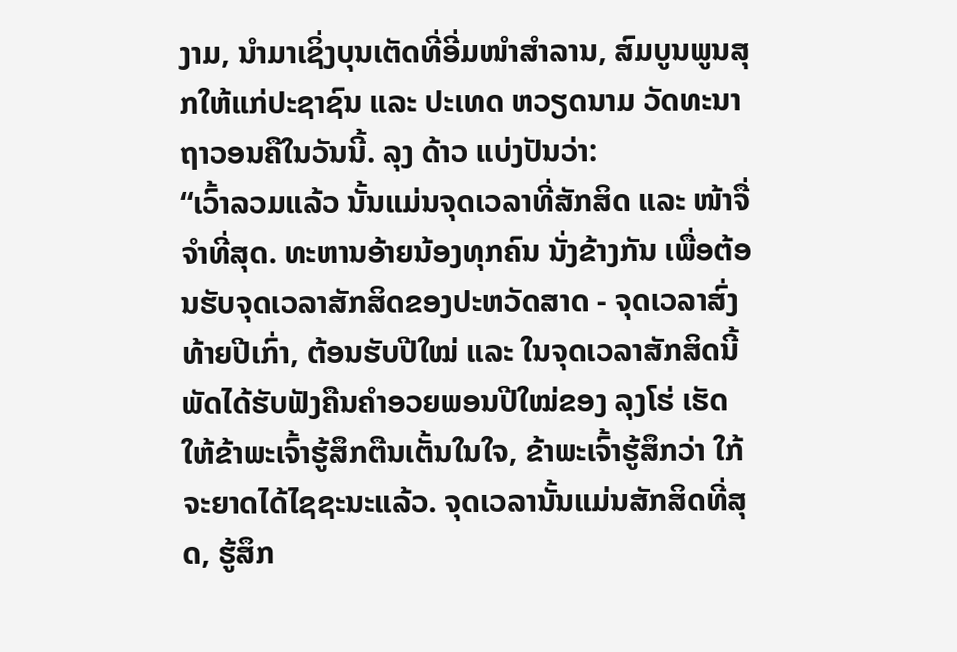ງາມ, ນຳມາເຊິ່ງບຸນເຕັດທີ່ອີ່ມໜຳສຳລານ, ສົມບູນພູນສຸກໃຫ້ແກ່ປະຊາຊົນ ແລະ ປະເທດ ຫວຽດນາມ ວັດທະນາຖາວອນຄືໃນວັນນີ້. ລຸງ ດ້າວ ແບ່ງປັນວ່າ:
“ເວົ້າລວມແລ້ວ ນັ້ນແມ່ນຈຸດເວລາທີ່ສັກສິດ ແລະ ໜ້າຈື່ຈຳທີ່ສຸດ. ທະຫານອ້າຍນ້ອງທຸກຄົນ ນັ່ງຂ້າງກັນ ເພື່ອຕ້ອນຮັບຈຸດເວລາສັກສິດຂອງປະຫວັດສາດ - ຈຸດເວລາສົ່ງທ້າຍປີເກົ່າ, ຕ້ອນຮັບປີໃໝ່ ແລະ ໃນຈຸດເວລາສັກສິດນີ້ ພັດໄດ້ຮັບຟັງຄືນຄຳອວຍພອນປີໃໝ່ຂອງ ລຸງໂຮ່ ເຮັດໃຫ້ຂ້າພະເຈົ້າຮູ້ສຶກຕືນເຕັ້ນໃນໃຈ, ຂ້າພະເຈົ້າຮູ້ສຶກວ່າ ໃກ້ຈະຍາດໄດ້ໄຊຊະນະແລ້ວ. ຈຸດເວລານັ້ນແມ່ນສັກສິດທີ່ສຸດ, ຮູ້ສຶກ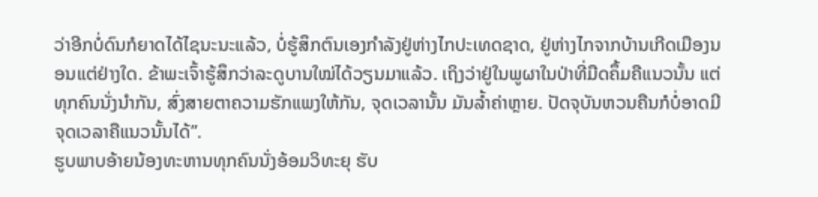ວ່າອີກບໍ່ດົນກໍຍາດໄດ້ໄຊນະນະແລ້ວ, ບໍ່ຮູ້ສຶກຕົນເອງກຳລັງຢູ່ຫ່າງໄກປະເທດຊາດ, ຢູ່ຫ່າງໄກຈາກບ້ານເກີດເມືອງນອນແຕ່ຢ່າງໃດ. ຂ້າພະເຈົ້າຮູ້ສຶກວ່າລະດູບານໃໝ່ໄດ້ວຽນມາແລ້ວ. ເຖິງວ່າຢູ່ໃນພູຜາໃນປ່າທີ່ມືດຄຶ້ມຄືແນວນັ້ນ ແຕ່ທຸກຄົນນັ່ງນຳກັນ, ສົ່ງສາຍຕາຄວາມຮັກແພງໃຫ້ກັນ, ຈຸດເວລານັ້ນ ມັນລ້ຳຄ່າຫຼາຍ. ປັດຈຸບັນຫວນຄືນກໍບໍ່ອາດມີຈຸດເວລາຄືແນວນັ້ນໄດ້”.
ຮູບພາບອ້າຍນ້ອງທະຫານທຸກຄົນນັ່ງອ້ອມວິທະຍຸ ຮັບ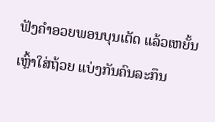ຟັງຄຳອວຍພອນບຸນເຕັດ ແລ້ວເຫຍັ້ນເຫຼົ້າໃສ່ຖ້ວຍ ແບ່ງກັນຄົນລະກຶນ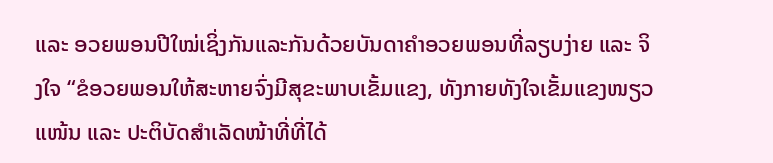ແລະ ອວຍພອນປີໃໝ່ເຊິ່ງກັນແລະກັນດ້ວຍບັນດາຄຳອວຍພອນທີ່ລຽບງ່າຍ ແລະ ຈິງໃຈ “ຂໍອວຍພອນໃຫ້ສະຫາຍຈົ່ງມີສຸຂະພາບເຂັ້ມແຂງ, ທັງກາຍທັງໃຈເຂັ້ມແຂງໜຽວແໜ້ນ ແລະ ປະຕິບັດສຳເລັດໜ້າທີ່ທີ່ໄດ້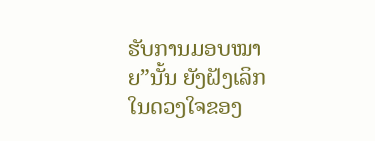ຮັບການມອບໝາຍ”ນັ້ນ ຍັງຝັງເລິກໃນດວງໃຈຂອງ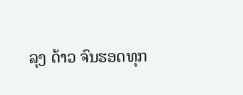ລຸງ ດ້າວ ຈົນຮອດທຸກ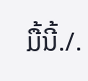ມື້ນີ້./.